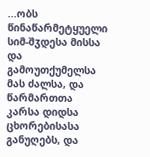...ობს წინაწარმეტყუელი სიმ-შჳდესა მისსა და გამოუთქუმელსა მას ძალსა, და წარმართთა კარსა დიდსა ცხორებისასა განუღებს, და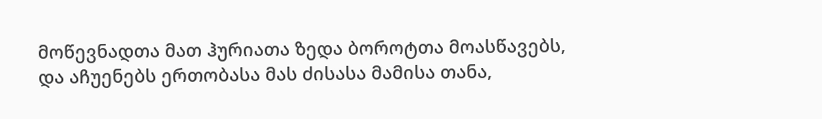მოწევნადთა მათ ჰურიათა ზედა ბოროტთა მოასწავებს, და აჩუენებს ერთობასა მას ძისასა მამისა თანა,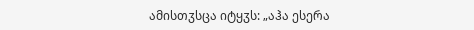ამისთჳსცა იტყჳს: „აჰა ესერა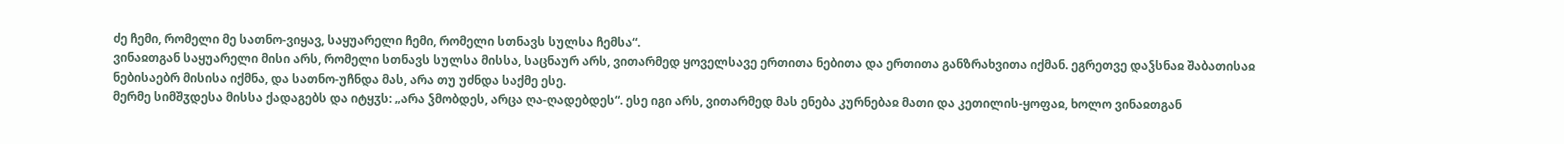ძე ჩემი, რომელი მე სათნო-ვიყავ, საყუარელი ჩემი, რომელი სთნავს სულსა ჩემსა“.
ვინაჲთგან საყუარელი მისი არს, რომელი სთნავს სულსა მისსა, საცნაურ არს, ვითარმედ ყოველსავე ერთითა ნებითა და ერთითა განზრახვითა იქმან. ეგრეთვე დაჴსნაჲ შაბათისაჲ ნებისაებრ მისისა იქმნა, და სათნო-უჩნდა მას, არა თუ უძნდა საქმე ესე.
მერმე სიმშჳდესა მისსა ქადაგებს და იტყჳს: „არა ჴმობდეს, არცა ღა-ღადებდეს“. ესე იგი არს, ვითარმედ მას ენება კურნებაჲ მათი და კეთილის-ყოფაჲ, ხოლო ვინაჲთგან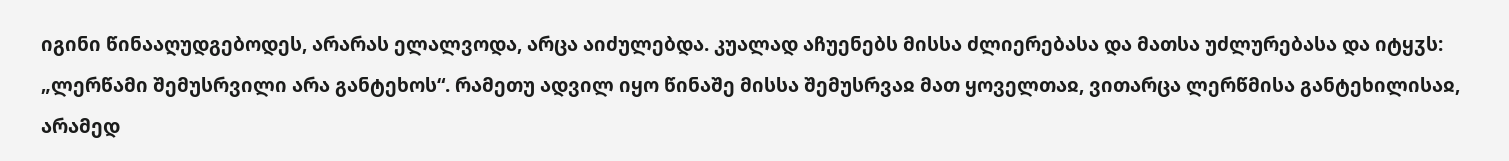იგინი წინააღუდგებოდეს, არარას ელალვოდა, არცა აიძულებდა. კუალად აჩუენებს მისსა ძლიერებასა და მათსა უძლურებასა და იტყჳს: „ლერწამი შემუსრვილი არა განტეხოს“. რამეთუ ადვილ იყო წინაშე მისსა შემუსრვაჲ მათ ყოველთაჲ, ვითარცა ლერწმისა განტეხილისაჲ, არამედ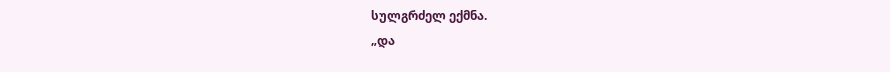სულგრძელ ექმნა.
„და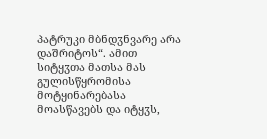პატრუკი მბნდჳნვარე არა დაშრიტოს“. ამით სიტყჳთა მათსა მას გულისწყრომისა მოტყინარებასა მოასწავებს და იტყჳს,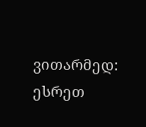ვითარმედ: ესრეთ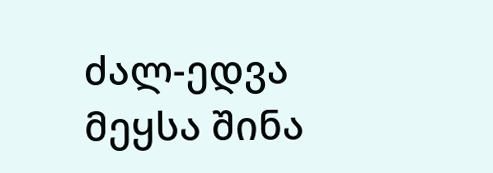ძალ-ედვა მეყსა შინა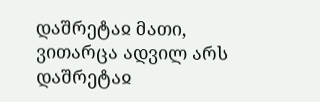დაშრეტაჲ მათი, ვითარცა ადვილ არს დაშრეტაჲ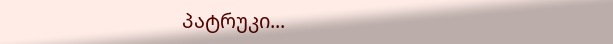პატრუკი...